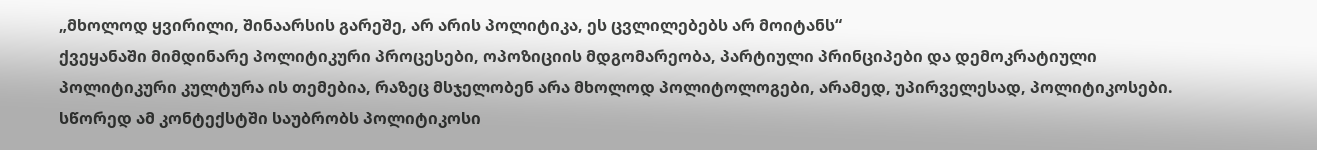„მხოლოდ ყვირილი, შინაარსის გარეშე, არ არის პოლიტიკა, ეს ცვლილებებს არ მოიტანს“
ქვეყანაში მიმდინარე პოლიტიკური პროცესები, ოპოზიციის მდგომარეობა, პარტიული პრინციპები და დემოკრატიული პოლიტიკური კულტურა ის თემებია, რაზეც მსჯელობენ არა მხოლოდ პოლიტოლოგები, არამედ, უპირველესად, პოლიტიკოსები. სწორედ ამ კონტექსტში საუბრობს პოლიტიკოსი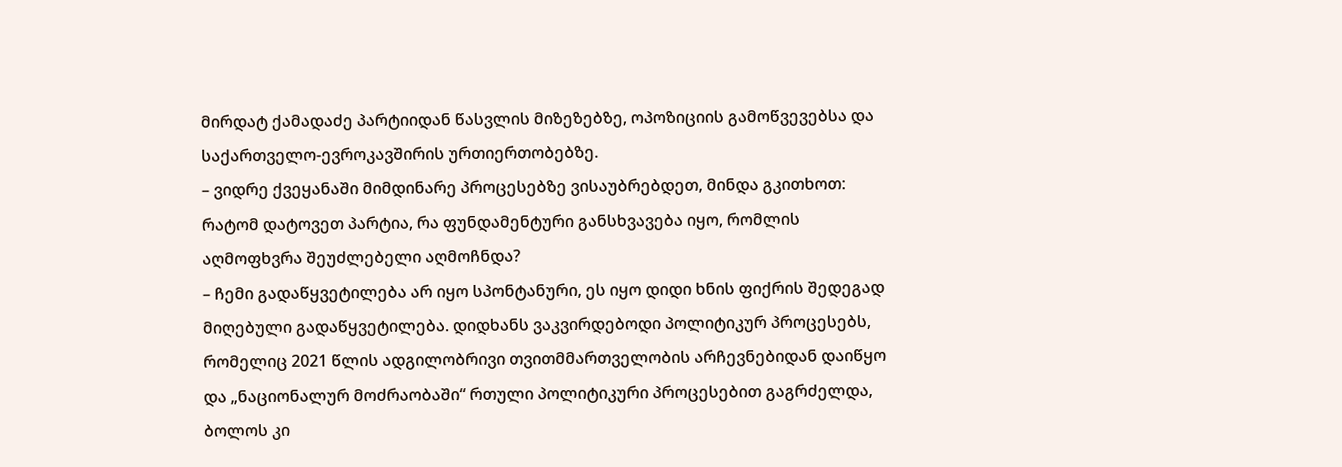მირდატ ქამადაძე პარტიიდან წასვლის მიზეზებზე, ოპოზიციის გამოწვევებსა და საქართველო-ევროკავშირის ურთიერთობებზე.
– ვიდრე ქვეყანაში მიმდინარე პროცესებზე ვისაუბრებდეთ, მინდა გკითხოთ: რატომ დატოვეთ პარტია, რა ფუნდამენტური განსხვავება იყო, რომლის აღმოფხვრა შეუძლებელი აღმოჩნდა?
– ჩემი გადაწყვეტილება არ იყო სპონტანური, ეს იყო დიდი ხნის ფიქრის შედეგად მიღებული გადაწყვეტილება. დიდხანს ვაკვირდებოდი პოლიტიკურ პროცესებს, რომელიც 2021 წლის ადგილობრივი თვითმმართველობის არჩევნებიდან დაიწყო და „ნაციონალურ მოძრაობაში“ რთული პოლიტიკური პროცესებით გაგრძელდა, ბოლოს კი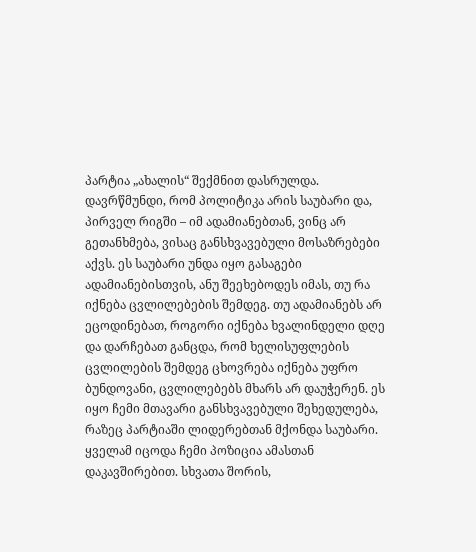პარტია „ახალის“ შექმნით დასრულდა. დავრწმუნდი, რომ პოლიტიკა არის საუბარი და, პირველ რიგში – იმ ადამიანებთან, ვინც არ გეთანხმება, ვისაც განსხვავებული მოსაზრებები აქვს. ეს საუბარი უნდა იყო გასაგები ადამიანებისთვის, ანუ შეეხებოდეს იმას, თუ რა იქნება ცვლილებების შემდეგ. თუ ადამიანებს არ ეცოდინებათ, როგორი იქნება ხვალინდელი დღე და დარჩებათ განცდა, რომ ხელისუფლების ცვლილების შემდეგ ცხოვრება იქნება უფრო ბუნდოვანი, ცვლილებებს მხარს არ დაუჭერენ. ეს იყო ჩემი მთავარი განსხვავებული შეხედულება, რაზეც პარტიაში ლიდერებთან მქონდა საუბარი. ყველამ იცოდა ჩემი პოზიცია ამასთან დაკავშირებით. სხვათა შორის,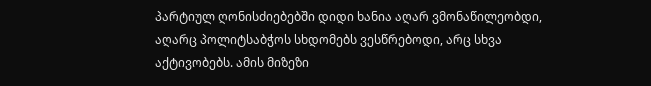პარტიულ ღონისძიებებში დიდი ხანია აღარ ვმონაწილეობდი, აღარც პოლიტსაბჭოს სხდომებს ვესწრებოდი, არც სხვა აქტივობებს. ამის მიზეზი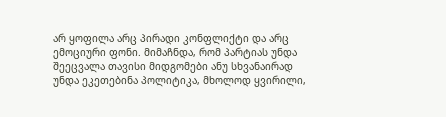არ ყოფილა არც პირადი კონფლიქტი და არც ემოციური ფონი. მიმაჩნდა, რომ პარტიას უნდა შეეცვალა თავისი მიდგომები ანუ სხვანაირად უნდა ეკეთებინა პოლიტიკა, მხოლოდ ყვირილი,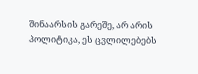შინაარსის გარეშე, არ არის პოლიტიკა, ეს ცვლილებებს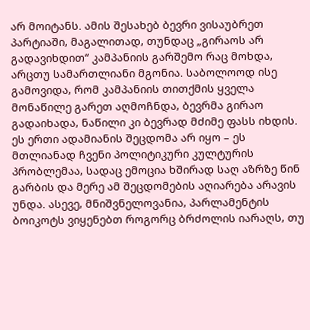არ მოიტანს. ამის შესახებ ბევრი ვისაუბრეთ პარტიაში, მაგალითად, თუნდაც „გირაოს არ გადავიხდით“ კამპანიის გარშემო რაც მოხდა, არცთუ სამართლიანი მგონია. საბოლოოდ ისე გამოვიდა, რომ კამპანიის თითქმის ყველა მონაწილე გარეთ აღმოჩნდა, ბევრმა გირაო გადაიხადა, ნაწილი კი ბევრად მძიმე ფასს იხდის. ეს ერთი ადამიანის შეცდომა არ იყო – ეს მთლიანად ჩვენი პოლიტიკური კულტურის პრობლემაა, სადაც ემოცია ხშირად საღ აზრზე წინ გარბის და მერე ამ შეცდომების აღიარება არავის უნდა. ასევე, მნიშვნელოვანია, პარლამენტის ბოიკოტს ვიყენებთ როგორც ბრძოლის იარაღს, თუ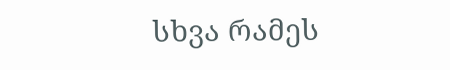სხვა რამეს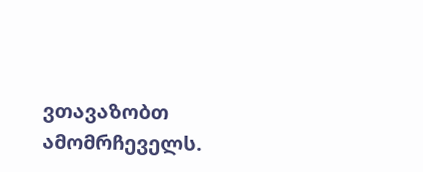ვთავაზობთ ამომრჩეველს.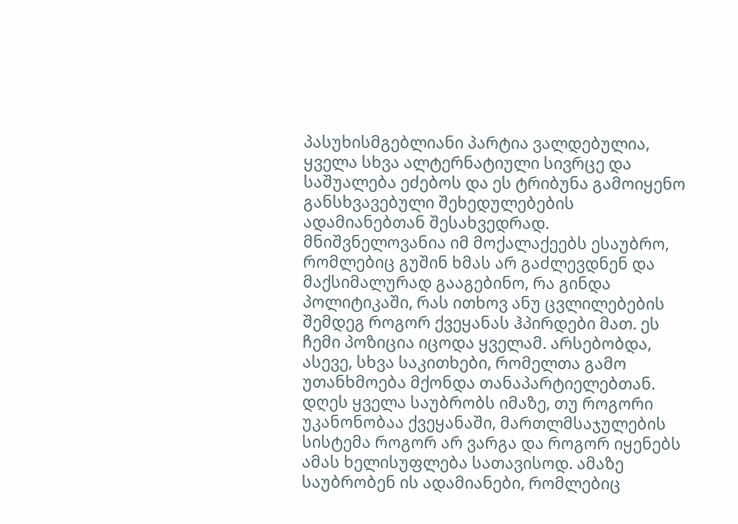პასუხისმგებლიანი პარტია ვალდებულია, ყველა სხვა ალტერნატიული სივრცე და საშუალება ეძებოს და ეს ტრიბუნა გამოიყენო განსხვავებული შეხედულებების ადამიანებთან შესახვედრად. მნიშვნელოვანია იმ მოქალაქეებს ესაუბრო, რომლებიც გუშინ ხმას არ გაძლევდნენ და მაქსიმალურად გააგებინო, რა გინდა პოლიტიკაში, რას ითხოვ ანუ ცვლილებების შემდეგ როგორ ქვეყანას ჰპირდები მათ. ეს ჩემი პოზიცია იცოდა ყველამ. არსებობდა, ასევე, სხვა საკითხები, რომელთა გამო უთანხმოება მქონდა თანაპარტიელებთან. დღეს ყველა საუბრობს იმაზე, თუ როგორი უკანონობაა ქვეყანაში, მართლმსაჯულების სისტემა როგორ არ ვარგა და როგორ იყენებს ამას ხელისუფლება სათავისოდ. ამაზე საუბრობენ ის ადამიანები, რომლებიც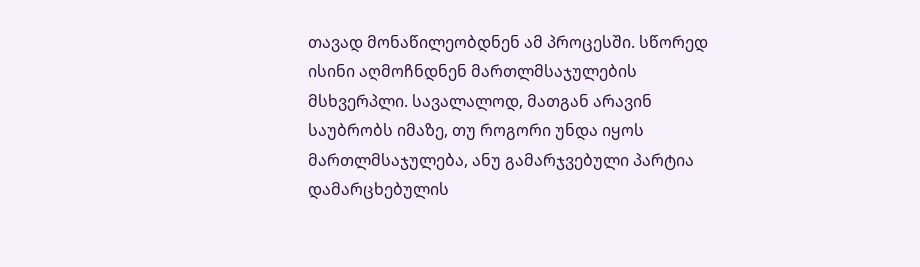თავად მონაწილეობდნენ ამ პროცესში. სწორედ ისინი აღმოჩნდნენ მართლმსაჯულების მსხვერპლი. სავალალოდ, მათგან არავინ საუბრობს იმაზე, თუ როგორი უნდა იყოს მართლმსაჯულება, ანუ გამარჯვებული პარტია დამარცხებულის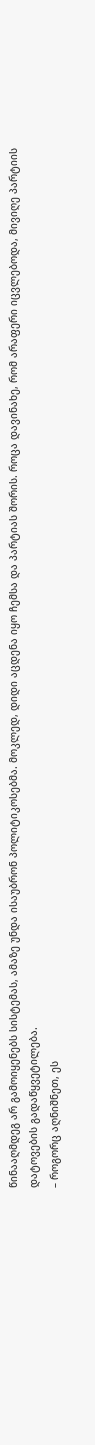წინააღმდეგ არ გამოიყენებს სისტემას, ამაზე უნდა ისაუბრონ პოლიტიკოსებმა. მოკლედ, დიდი აცდენა იყო ჩემსა და პარტიას შორის. როცა დავინახე, რომ არაფერი იცვლებოდა, მივიღე პარტიის დატოვების გადაწყვეტილება.
– როგორც აღნიშნეთ, ეს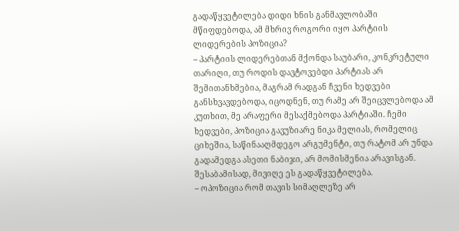გადაწყვეტილება დიდი ხნის განმავლობაში მწიფდებოდა, ამ მხრივ როგორი იყო პარტიის ლიდერების პოზიცია?
– პარტიის ლიდერებთან მქონდა საუბარი, კონკრეტული თარიღი, თუ როდის დავტოვებდი პარტიას არ შემითანხმებია, მაგრამ რადგან ჩვენი ხედვები განსხვავდებოდა, იცოდნენ, თუ რამე არ შეიცვლებოდა ამ კუთხით, მე არაფერი მესაქმებოდა პარტიაში. ჩემი ხედვები, პოზიცია გავუზიარე ნიკა მელიას, რომელიც ციხეშია, საწინააღმდეგო არგუმენტი, თუ რატომ არ უნდა გადამედგა ასეთი ნაბიჯი, არ მომისმენია არავისგან. შესაბამისად, მივიღე ეს გადაწყვეტილება.
– ოპოზიცია რომ თავის სიმაღლეზე არ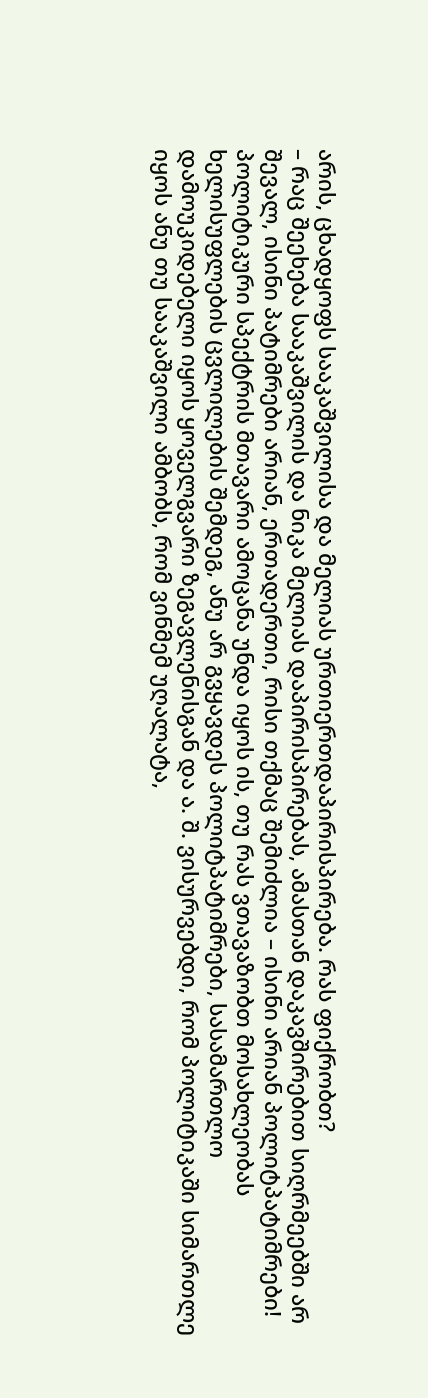არის, ცხადყოფს სააკაშვილისა და მელიას ურთიერთდაპირისპირება. რას ფიქრობთ?
– რაც შეეხება სააკაშვილის და ნიკა მელიას დაპირისპირებას, ამასთან დაკავშირებით სიღრმეებში არ შევალ, ისინი პატიმრები არიან, ერთადერთი, რისი თქმაც შემიძლია – ისინი არიან პოლიტპატიმრები! პოლიტიკური სპექტრის მთავარი ამოცანა უნდა იყოს ის, თუ რას ვთავაზობთ მოსახლეობას ხელისუფლების ცვლილების შემდეგ, ანუ არ გვყავდეს პოლიტპატიმრები, სასამართლო დამოუკიდებელი იყოს ყოველგვარი ზეგავლენისგან და ა. შ. ვისურვებდი, რომ პოლიტიკაში სიმართლე იყოს ანუ თუ სააკაშვილი ამბობს, რომ ვინმემ უღალატა,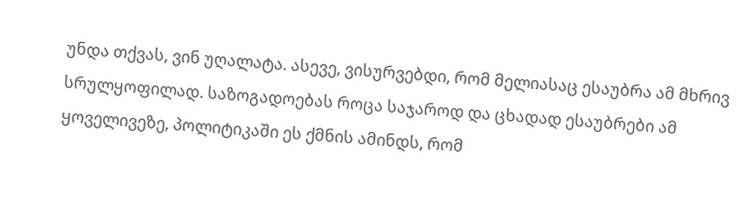უნდა თქვას, ვინ უღალატა. ასევე, ვისურვებდი, რომ მელიასაც ესაუბრა ამ მხრივ სრულყოფილად. საზოგადოებას როცა საჯაროდ და ცხადად ესაუბრები ამ ყოველივეზე, პოლიტიკაში ეს ქმნის ამინდს, რომ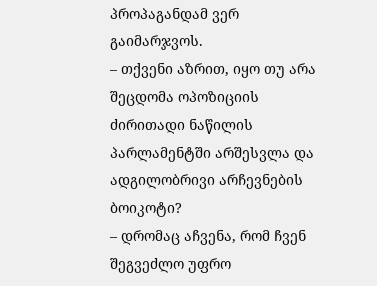პროპაგანდამ ვერ გაიმარჯვოს.
– თქვენი აზრით, იყო თუ არა შეცდომა ოპოზიციის ძირითადი ნაწილის პარლამენტში არშესვლა და ადგილობრივი არჩევნების ბოიკოტი?
– დრომაც აჩვენა, რომ ჩვენ შეგვეძლო უფრო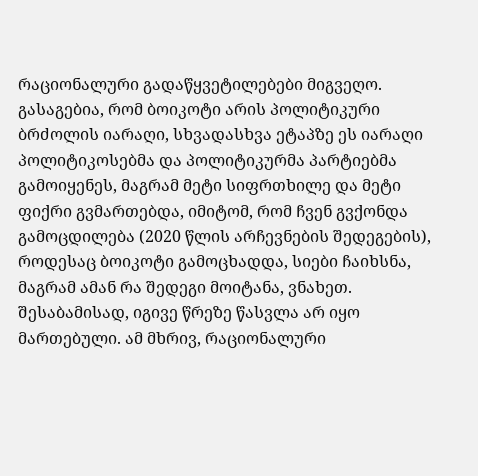რაციონალური გადაწყვეტილებები მიგვეღო. გასაგებია, რომ ბოიკოტი არის პოლიტიკური ბრძოლის იარაღი, სხვადასხვა ეტაპზე ეს იარაღი პოლიტიკოსებმა და პოლიტიკურმა პარტიებმა გამოიყენეს, მაგრამ მეტი სიფრთხილე და მეტი ფიქრი გვმართებდა, იმიტომ, რომ ჩვენ გვქონდა გამოცდილება (2020 წლის არჩევნების შედეგების), როდესაც ბოიკოტი გამოცხადდა, სიები ჩაიხსნა, მაგრამ ამან რა შედეგი მოიტანა, ვნახეთ. შესაბამისად, იგივე წრეზე წასვლა არ იყო მართებული. ამ მხრივ, რაციონალური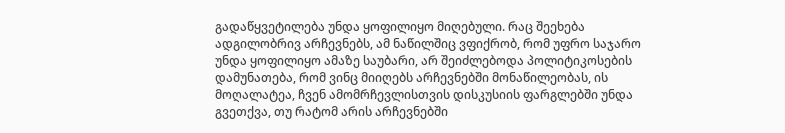გადაწყვეტილება უნდა ყოფილიყო მიღებული. რაც შეეხება ადგილობრივ არჩევნებს, ამ ნაწილშიც ვფიქრობ, რომ უფრო საჯარო უნდა ყოფილიყო ამაზე საუბარი, არ შეიძლებოდა პოლიტიკოსების დამუნათება, რომ ვინც მიიღებს არჩევნებში მონაწილეობას, ის მოღალატეა, ჩვენ ამომრჩევლისთვის დისკუსიის ფარგლებში უნდა გვეთქვა, თუ რატომ არის არჩევნებში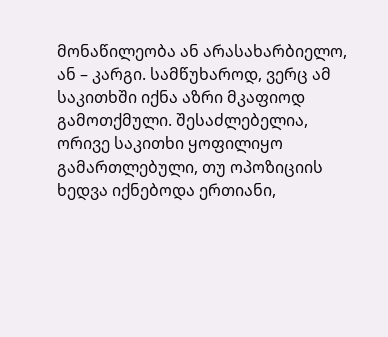მონაწილეობა ან არასახარბიელო, ან – კარგი. სამწუხაროდ, ვერც ამ საკითხში იქნა აზრი მკაფიოდ გამოთქმული. შესაძლებელია, ორივე საკითხი ყოფილიყო გამართლებული, თუ ოპოზიციის ხედვა იქნებოდა ერთიანი,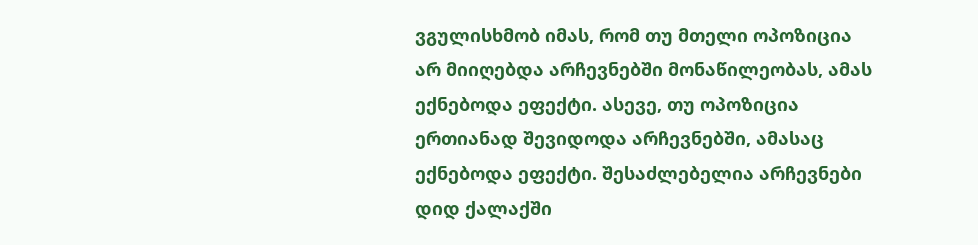ვგულისხმობ იმას, რომ თუ მთელი ოპოზიცია არ მიიღებდა არჩევნებში მონაწილეობას, ამას ექნებოდა ეფექტი. ასევე, თუ ოპოზიცია ერთიანად შევიდოდა არჩევნებში, ამასაც ექნებოდა ეფექტი. შესაძლებელია არჩევნები დიდ ქალაქში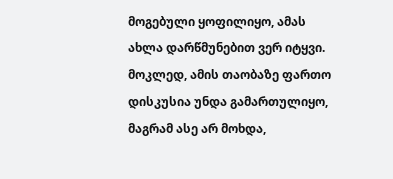მოგებული ყოფილიყო, ამას ახლა დარწმუნებით ვერ იტყვი. მოკლედ, ამის თაობაზე ფართო დისკუსია უნდა გამართულიყო, მაგრამ ასე არ მოხდა,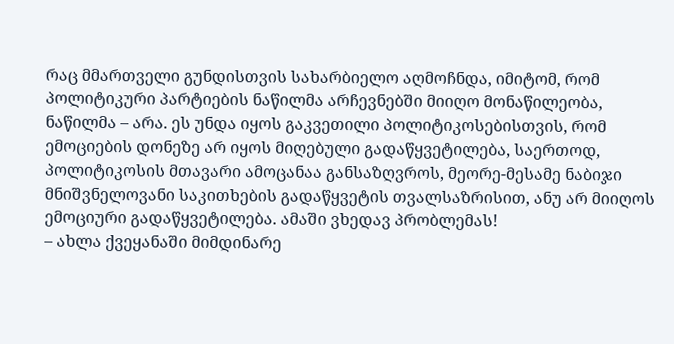რაც მმართველი გუნდისთვის სახარბიელო აღმოჩნდა, იმიტომ, რომ პოლიტიკური პარტიების ნაწილმა არჩევნებში მიიღო მონაწილეობა, ნაწილმა – არა. ეს უნდა იყოს გაკვეთილი პოლიტიკოსებისთვის, რომ ემოციების დონეზე არ იყოს მიღებული გადაწყვეტილება, საერთოდ, პოლიტიკოსის მთავარი ამოცანაა განსაზღვროს, მეორე-მესამე ნაბიჯი მნიშვნელოვანი საკითხების გადაწყვეტის თვალსაზრისით, ანუ არ მიიღოს ემოციური გადაწყვეტილება. ამაში ვხედავ პრობლემას!
– ახლა ქვეყანაში მიმდინარე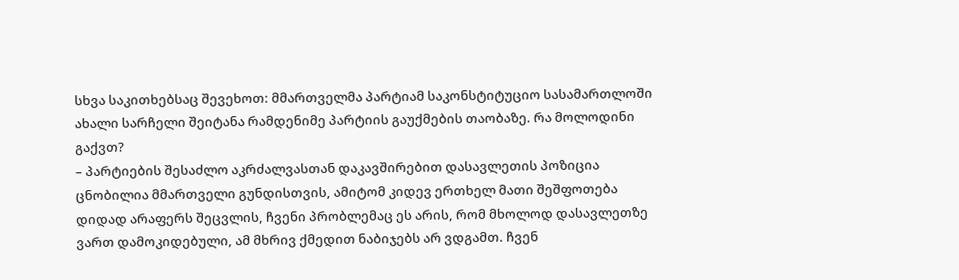სხვა საკითხებსაც შევეხოთ: მმართველმა პარტიამ საკონსტიტუციო სასამართლოში ახალი სარჩელი შეიტანა რამდენიმე პარტიის გაუქმების თაობაზე. რა მოლოდინი გაქვთ?
– პარტიების შესაძლო აკრძალვასთან დაკავშირებით დასავლეთის პოზიცია ცნობილია მმართველი გუნდისთვის, ამიტომ კიდევ ერთხელ მათი შეშფოთება დიდად არაფერს შეცვლის, ჩვენი პრობლემაც ეს არის, რომ მხოლოდ დასავლეთზე ვართ დამოკიდებული, ამ მხრივ ქმედით ნაბიჯებს არ ვდგამთ. ჩვენ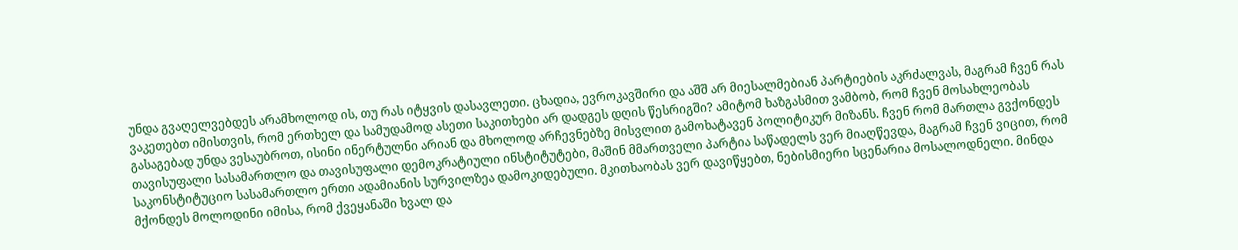უნდა გვაღელვებდეს არამხოლოდ ის, თუ რას იტყვის დასავლეთი. ცხადია, ევროკავშირი და აშშ არ მიესალმებიან პარტიების აკრძალვას, მაგრამ ჩვენ რას ვაკეთებთ იმისთვის, რომ ერთხელ და სამუდამოდ ასეთი საკითხები არ დადგეს დღის წესრიგში? ამიტომ ხაზგასმით ვამბობ, რომ ჩვენ მოსახლეობას გასაგებად უნდა ვესაუბროთ, ისინი ინერტულნი არიან და მხოლოდ არჩევნებზე მისვლით გამოხატავენ პოლიტიკურ მიზანს. ჩვენ რომ მართლა გვქონდეს თავისუფალი სასამართლო და თავისუფალი დემოკრატიული ინსტიტუტები, მაშინ მმართველი პარტია საწადელს ვერ მიაღწევდა, მაგრამ ჩვენ ვიცით, რომ საკონსტიტუციო სასამართლო ერთი ადამიანის სურვილზეა დამოკიდებული. მკითხაობას ვერ დავიწყებთ, ნებისმიერი სცენარია მოსალოდნელი. მინდა მქონდეს მოლოდინი იმისა, რომ ქვეყანაში ხვალ და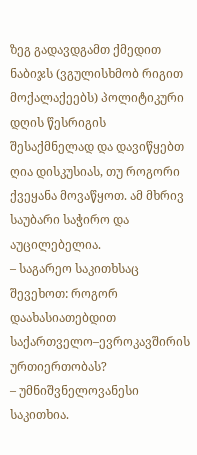ზეგ გადავდგამთ ქმედით ნაბიჯს (ვგულისხმობ რიგით მოქალაქეებს) პოლიტიკური დღის წესრიგის შესაქმნელად და დავიწყებთ ღია დისკუსიას, თუ როგორი ქვეყანა მოვაწყოთ. ამ მხრივ საუბარი საჭირო და აუცილებელია.
– საგარეო საკითხსაც შევეხოთ: როგორ დაახასიათებდით საქართველო–ევროკავშირის ურთიერთობას?
– უმნიშვნელოვანესი საკითხია.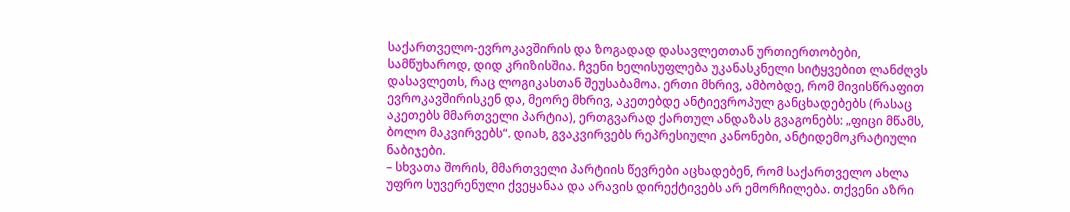საქართველო-ევროკავშირის და ზოგადად დასავლეთთან ურთიერთობები, სამწუხაროდ, დიდ კრიზისშია. ჩვენი ხელისუფლება უკანასკნელი სიტყვებით ლანძღვს დასავლეთს, რაც ლოგიკასთან შეუსაბამოა. ერთი მხრივ, ამბობდე, რომ მივისწრაფით ევროკავშირისკენ და, მეორე მხრივ, აკეთებდე ანტიევროპულ განცხადებებს (რასაც აკეთებს მმართველი პარტია), ერთგვარად ქართულ ანდაზას გვაგონებს: „ფიცი მწამს, ბოლო მაკვირვებს“. დიახ, გვაკვირვებს რეპრესიული კანონები, ანტიდემოკრატიული ნაბიჯები.
– სხვათა შორის, მმართველი პარტიის წევრები აცხადებენ, რომ საქართველო ახლა უფრო სუვერენული ქვეყანაა და არავის დირექტივებს არ ემორჩილება. თქვენი აზრი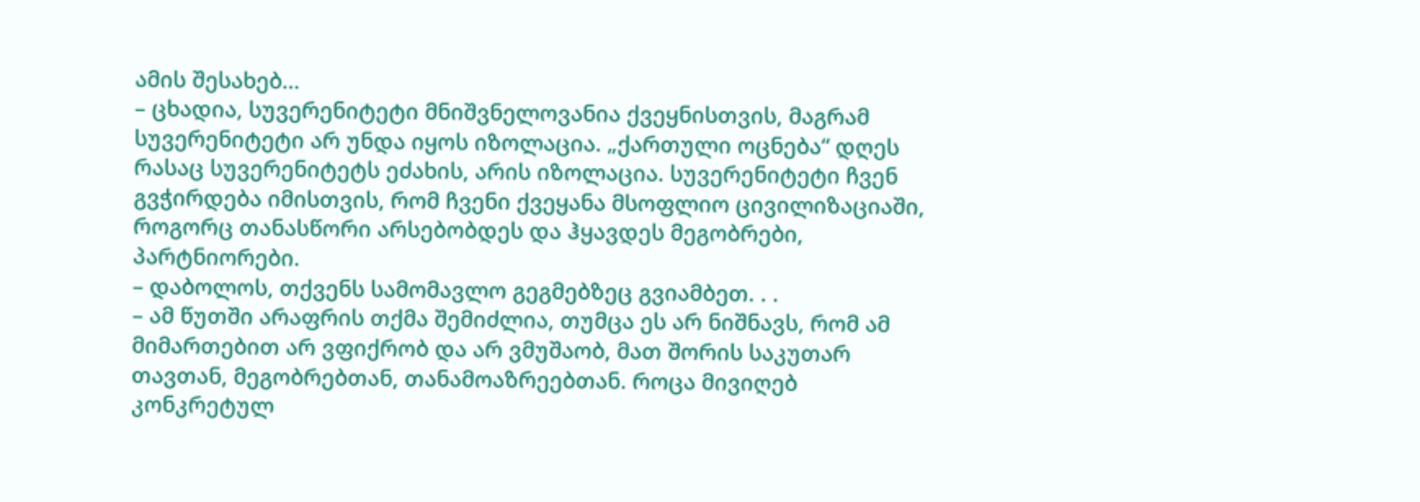ამის შესახებ…
– ცხადია, სუვერენიტეტი მნიშვნელოვანია ქვეყნისთვის, მაგრამ სუვერენიტეტი არ უნდა იყოს იზოლაცია. „ქართული ოცნება“ დღეს რასაც სუვერენიტეტს ეძახის, არის იზოლაცია. სუვერენიტეტი ჩვენ გვჭირდება იმისთვის, რომ ჩვენი ქვეყანა მსოფლიო ცივილიზაციაში, როგორც თანასწორი არსებობდეს და ჰყავდეს მეგობრები, პარტნიორები.
– დაბოლოს, თქვენს სამომავლო გეგმებზეც გვიამბეთ. . .
– ამ წუთში არაფრის თქმა შემიძლია, თუმცა ეს არ ნიშნავს, რომ ამ მიმართებით არ ვფიქრობ და არ ვმუშაობ, მათ შორის საკუთარ თავთან, მეგობრებთან, თანამოაზრეებთან. როცა მივიღებ კონკრეტულ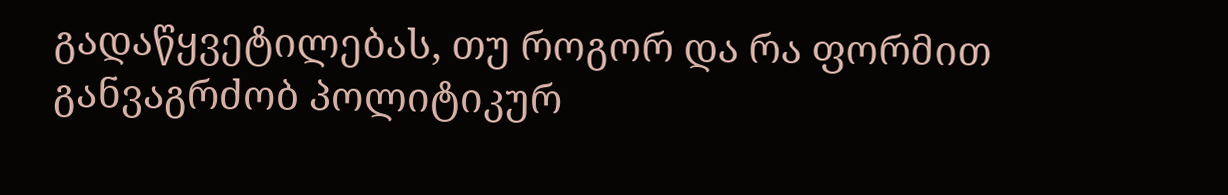გადაწყვეტილებას, თუ როგორ და რა ფორმით განვაგრძობ პოლიტიკურ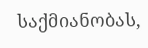საქმიანობას,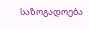საზოგადოება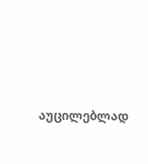აუცილებლად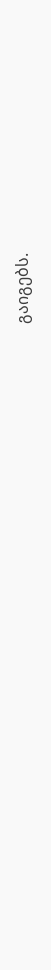გაიგებს.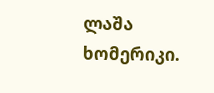ლაშა ხომერიკი.